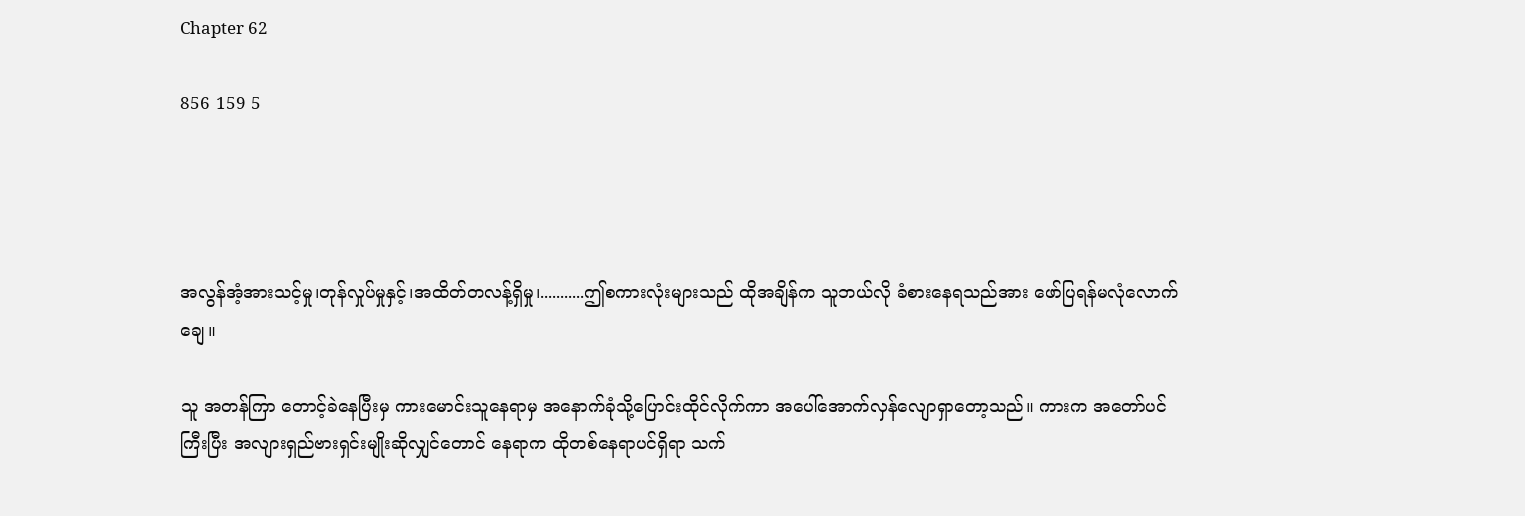Chapter 62

856 159 5




အလွန်အံ့အားသင့်မှု၊တုန်လှုပ်မှုနှင့်၊အထိတ်တလန့်ရှိမှု၊...........ဤစကားလုံးများသည် ထိုအချိန်က သူဘယ်လို ခံစားနေရသည်အား ဖော်ပြရန်မလုံလောက်ချေ။

သူ အတန်ကြာ တောင့်ခဲနေပြီးမှ ကားမောင်းသူနေရာမှ အနောက်ခုံသို့ပြောင်းထိုင်လိုက်ကာ အပေါ်အောက်လှန်လျောရှာတော့သည်။ ကားက အတော်ပင်ကြီးပြီး အလျားရှည်ဗားရှင်းမျိုးဆိုလျှင်တောင် နေရာက ထိုတစ်နေရာပင်ရှိရာ သက်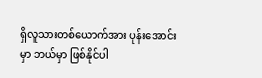ရှိလူသားတစ်ယောက်အား ပုန်းအောင်းမှာ ဘယ်မှာ ဖြစ်နိုင်ပါ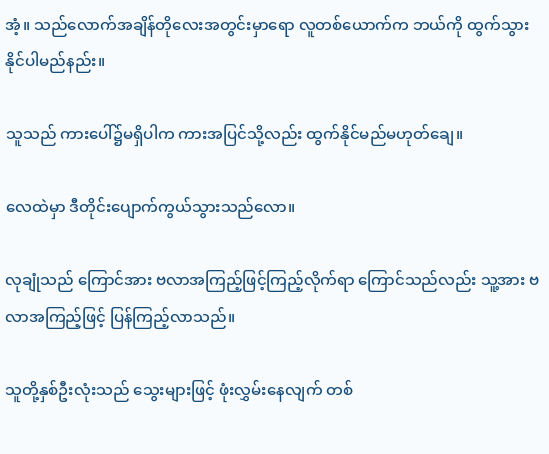အံ့။ သည်လောက်အချိန်တိုလေးအတွင်းမှာရော လူတစ်ယောက်က ဘယ်ကို ထွက်သွားနိုင်ပါမည်နည်း။

သူသည် ကားပေါ်၌မရှိပါက ကားအပြင်သို့လည်း ထွက်နိုင်မည်မဟုတ်ချေ။

လေထဲမှာ ဒီတိုင်းပျောက်ကွယ်သွားသည်လော။

လုချုံသည် ကြောင်အား ဗလာအကြည့်ဖြင့်ကြည့်လိုက်ရာ ကြောင်သည်လည်း သူ့အား ဗလာအကြည့်ဖြင့် ပြန်ကြည့်လာသည်။

သူတို့နှစ်ဦးလုံးသည် သွေးများဖြင့် ဖုံးလွှမ်းနေလျက် တစ်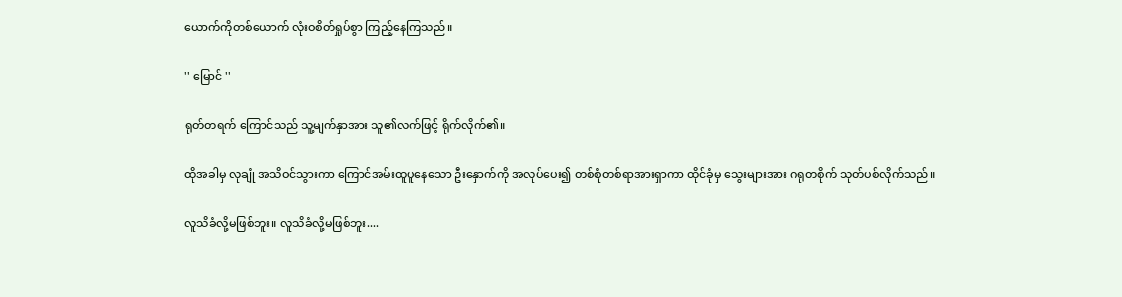ယောက်ကိုတစ်ယောက် လုံးဝစိတ်ရှုပ်စွာ ကြည့်နေကြသည်။

'' မြောင် ''

ရုတ်တရက် ကြောင်သည် သူ့မျက်နှာအား သူ၏လက်ဖြင့် ရိုက်လိုက်၏။

ထိုအခါမှ လုချုံ အသိဝင်သွားကာ ကြောင်အမ်းထူပူနေသော ဦးနှောက်ကို အလုပ်ပေး၍ တစ်စုံတစ်ရာအားရှာကာ ထိုင်ခုံမှ သွေးများအား ဂရုတစိုက် သုတ်ပစ်လိုက်သည်။

လူသိခံလို့မဖြစ်ဘူး။ လူသိခံလို့မဖြစ်ဘူး....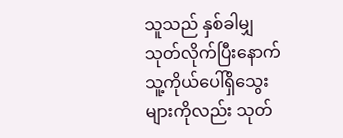သူသည် နှစ်ခါမျှသုတ်လိုက်ပြီးနောက် သူ့ကိုယ်ပေါ်ရှိသွေးများကိုလည်း သုတ်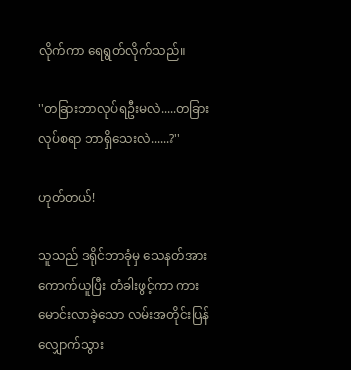လိုက်ကာ ရေရွတ်လိုက်သည်။

''တခြားဘာလုပ်ရဦးမလဲ.....တခြားလုပ်စရာ ဘာရှိသေးလဲ......?''

ဟုတ်တယ်!

သူသည် ဒရိုင်ဘာခုံမှ သေနတ်အားကောက်ယူပြီး တံခါးဖွင့်ကာ ကားမောင်းလာခဲ့သော လမ်းအတိုင်းပြန်လျှောက်သွား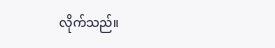လိုက်သည်။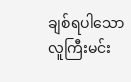ချစ်ရပါသော လူကြီးမင်း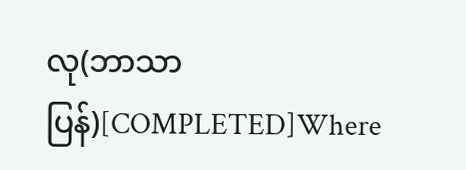လု(ဘာသာပြန်)[COMPLETED]Where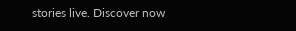stories live. Discover now